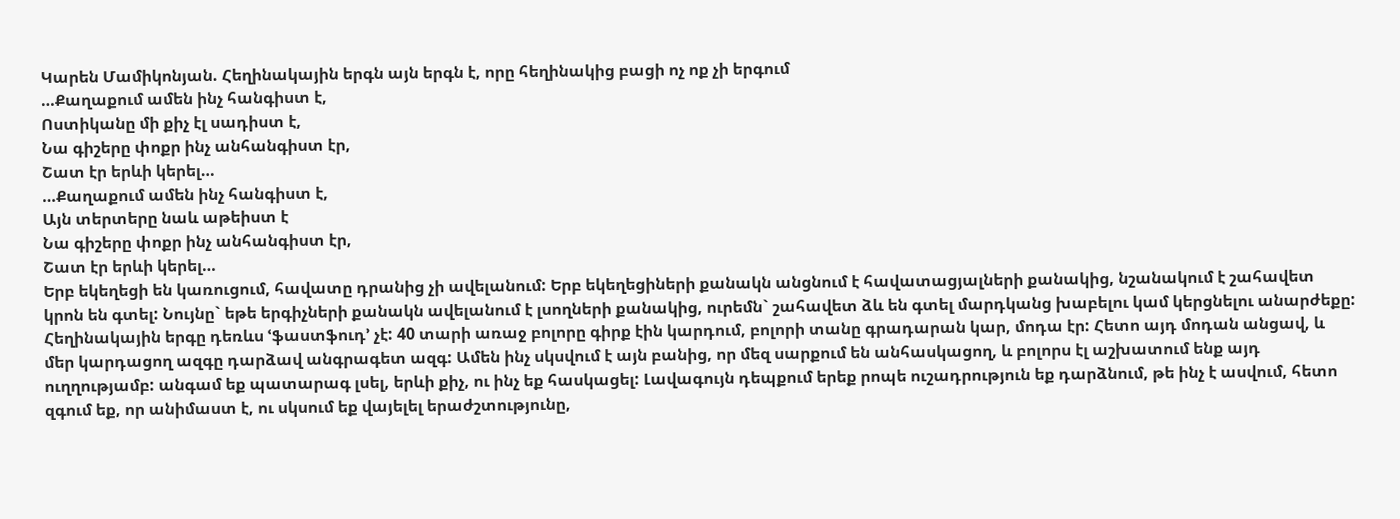Կարեն Մամիկոնյան. Հեղինակային երգն այն երգն է, որը հեղինակից բացի ոչ ոք չի երգում
…Քաղաքում ամեն ինչ հանգիստ է,
Ոստիկանը մի քիչ էլ սադիստ է,
Նա գիշերը փոքր ինչ անհանգիստ էր,
Շատ էր երևի կերել…
…Քաղաքում ամեն ինչ հանգիստ է,
Այն տերտերը նաև աթեիստ է
Նա գիշերը փոքր ինչ անհանգիստ էր,
Շատ էր երևի կերել…
Երբ եկեղեցի են կառուցում, հավատը դրանից չի ավելանում: Երբ եկեղեցիների քանակն անցնում է հավատացյալների քանակից, նշանակում է շահավետ կրոն են գտել: Նույնը` եթե երգիչների քանակն ավելանում է լսողների քանակից, ուրեմն` շահավետ ձև են գտել մարդկանց խաբելու կամ կերցնելու անարժեքը: Հեղինակային երգը դեռևս ՙֆաստֆուդ՚ չէ: 40 տարի առաջ բոլորը գիրք էին կարդում, բոլորի տանը գրադարան կար, մոդա էր: Հետո այդ մոդան անցավ, և մեր կարդացող ազգը դարձավ անգրագետ ազգ: Ամեն ինչ սկսվում է այն բանից, որ մեզ սարքում են անհասկացող, և բոլորս էլ աշխատում ենք այդ ուղղությամբ: անգամ եք պատարագ լսել, երևի քիչ, ու ինչ եք հասկացել: Լավագույն դեպքում երեք րոպե ուշադրություն եք դարձնում, թե ինչ է ասվում, հետո զգում եք, որ անիմաստ է, ու սկսում եք վայելել երաժշտությունը,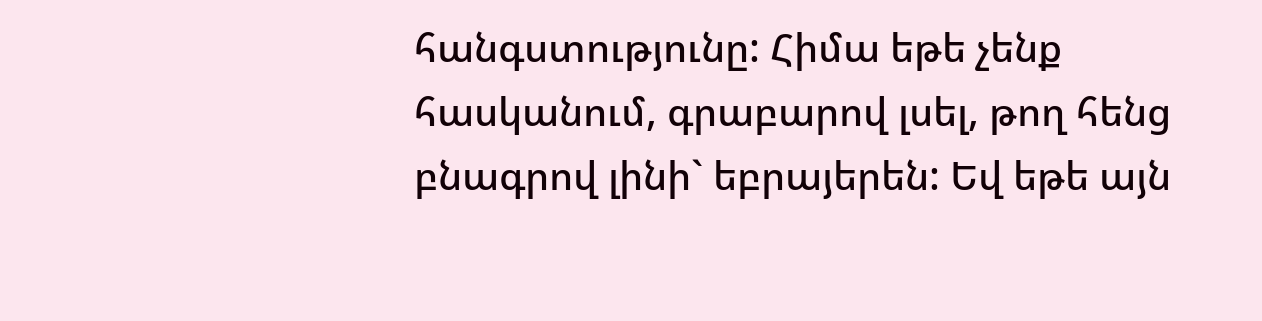հանգստությունը: Հիմա եթե չենք հասկանում, գրաբարով լսել, թող հենց բնագրով լինի` եբրայերեն: Եվ եթե այն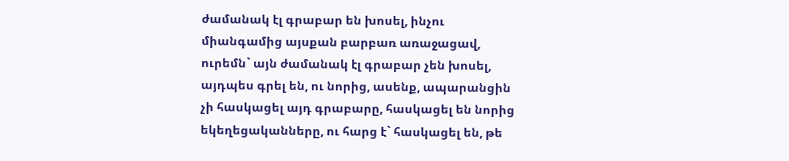ժամանակ էլ գրաբար են խոսել, ինչու միանգամից այսքան բարբառ առաջացավ, ուրեմն` այն ժամանակ էլ գրաբար չեն խոսել, այդպես գրել են, ու նորից, ասենք, ապարանցին չի հասկացել այդ գրաբարը, հասկացել են նորից եկեղեցականները, ու հարց է` հասկացել են, թե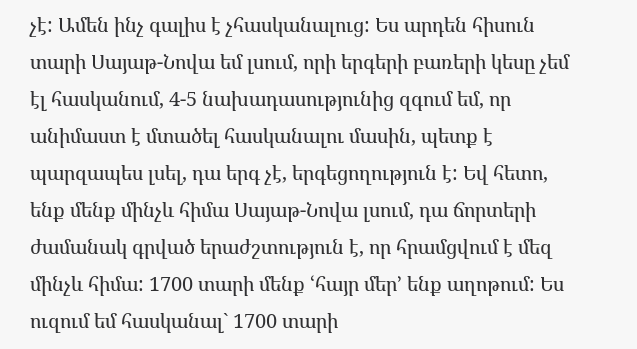չէ: Ամեն ինչ գալիս է չհասկանալուց: Ես արդեն հիսուն տարի Սայաթ-Նովա եմ լսում, որի երգերի բառերի կեսը չեմ էլ հասկանում, 4-5 նախադասությունից զգում եմ, որ անիմաստ է մտածել հասկանալու մասին, պետք է պարզապես լսել, դա երգ չէ, երգեցողություն է: Եվ հետո, ենք մենք մինչև հիմա Սայաթ-Նովա լսում, դա ճորտերի ժամանակ գրված երաժշտություն է, որ հրամցվում է մեզ մինչև հիմա: 1700 տարի մենք ՙհայր մեր՚ ենք աղոթում: Ես ուզում եմ հասկանալ` 1700 տարի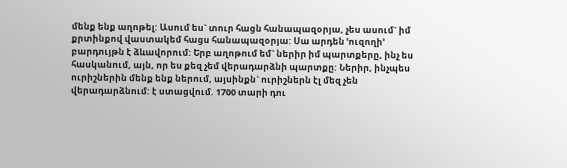մենք ենք աղոթել: Ասում ես` տուր հացն հանապազօրյա, չես ասում` իմ քրտինքով վաստակեմ հացս հանապազօրյա: Սա արդեն ՙուզողի՚ բարդույթն է ձևավորում: Երբ աղոթում եմ` ներիր իմ պարտքերը, ինչ ես հասկանում, այն, որ ես քեզ չեմ վերադարձնի պարտքը: Ներիր, ինչպես ուրիշներին մենք ենք ներում, այսինքն` ուրիշներն էլ մեզ չեն վերադարձնում: է ստացվում. 1700 տարի դու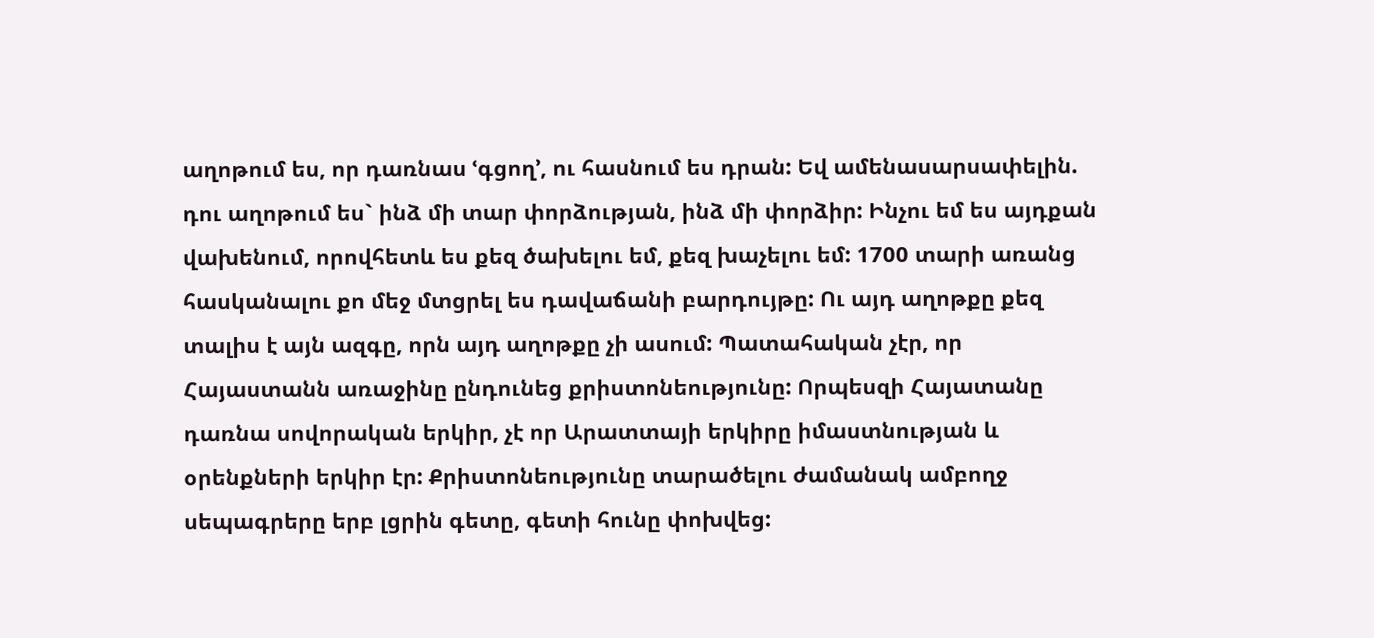աղոթում ես, որ դառնաս ՙգցող՚, ու հասնում ես դրան: Եվ ամենասարսափելին. դու աղոթում ես` ինձ մի տար փորձության, ինձ մի փորձիր: Ինչու եմ ես այդքան վախենում, որովհետև ես քեզ ծախելու եմ, քեզ խաչելու եմ: 1700 տարի առանց հասկանալու քո մեջ մտցրել ես դավաճանի բարդույթը: Ու այդ աղոթքը քեզ տալիս է այն ազգը, որն այդ աղոթքը չի ասում: Պատահական չէր, որ Հայաստանն առաջինը ընդունեց քրիստոնեությունը: Որպեսզի Հայատանը դառնա սովորական երկիր, չէ որ Արատտայի երկիրը իմաստնության և օրենքների երկիր էր: Քրիստոնեությունը տարածելու ժամանակ ամբողջ սեպագրերը երբ լցրին գետը, գետի հունը փոխվեց: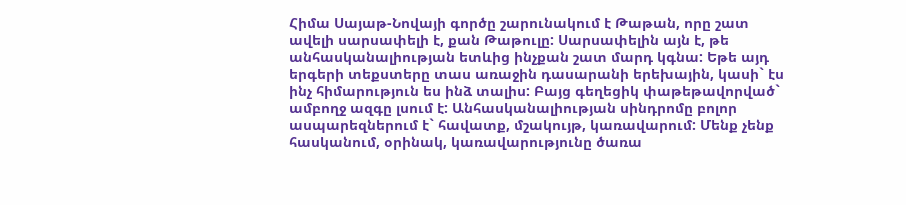Հիմա Սայաթ-Նովայի գործը շարունակում է Թաթան, որը շատ ավելի սարսափելի է, քան Թաթուլը: Սարսափելին այն է, թե անհասկանալիության ետևից ինչքան շատ մարդ կգնա: Եթե այդ երգերի տեքստերը տաս առաջին դասարանի երեխային, կասի` էս ինչ հիմարություն ես ինձ տալիս: Բայց գեղեցիկ փաթեթավորված` ամբողջ ազգը լսում է: Անհասկանալիության սինդրոմը բոլոր ասպարեզներում է` հավատք, մշակույթ, կառավարում: Մենք չենք հասկանում, օրինակ, կառավարությունը ծառա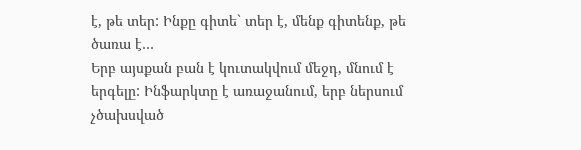է, թե տեր: Ինքը գիտե` տեր է, մենք գիտենք, թե ծառա է…
Երբ այսքան բան է կուտակվում մեջդ, մնում է երգելը: Ինֆարկտը է առաջանում, երբ ներսում չծախսված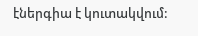էներգիա է կուտակվում: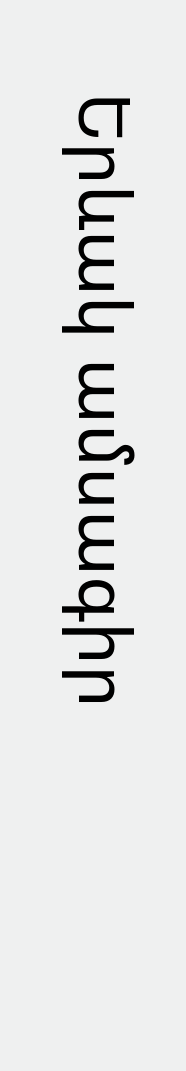Երևակ ամսագիր